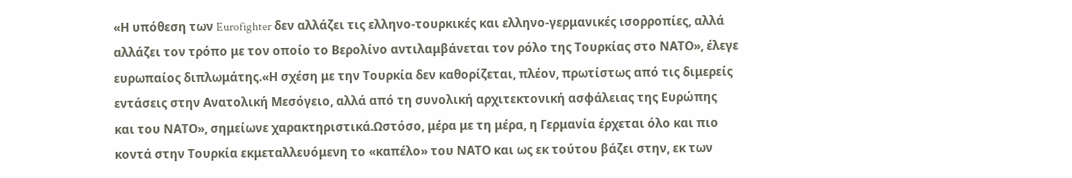«Η υπόθεση των Eurofighter δεν αλλάζει τις ελληνο-τουρκικές και ελληνο-γερμανικές ισορροπίες, αλλά αλλάζει τον τρόπο με τον οποίο το Βερολίνο αντιλαμβάνεται τον ρόλο της Τουρκίας στο ΝΑΤΟ», έλεγε ευρωπαίος διπλωμάτης.«Η σχέση με την Τουρκία δεν καθορίζεται, πλέον, πρωτίστως από τις διμερείς εντάσεις στην Ανατολική Μεσόγειο, αλλά από τη συνολική αρχιτεκτονική ασφάλειας της Ευρώπης και του ΝΑΤΟ», σημείωνε χαρακτηριστικά.Ωστόσο, μέρα με τη μέρα, η Γερμανία έρχεται όλο και πιο κοντά στην Τουρκία εκμεταλλευόμενη το «καπέλο» του ΝΑΤΟ και ως εκ τούτου βάζει στην, εκ των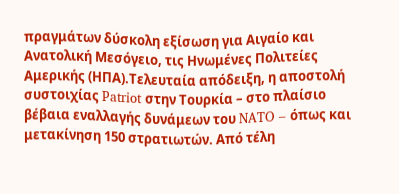πραγμάτων δύσκολη εξίσωση για Αιγαίο και Ανατολική Μεσόγειο, τις Ηνωμένες Πολιτείες Αμερικής (ΗΠΑ).Τελευταία απόδειξη, η αποστολή συστοιχίας Patriot στην Τουρκία – στο πλαίσιο βέβαια εναλλαγής δυνάμεων του NATO – όπως και μετακίνηση 150 στρατιωτών. Από τέλη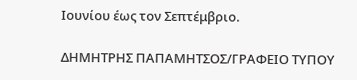Ιουνίου έως τον Σεπτέμβριο.

ΔΗΜΗΤΡΗΣ ΠΑΠΑΜΗΤΣΟΣ/ΓΡΑΦΕΙΟ ΤΥΠΟΥ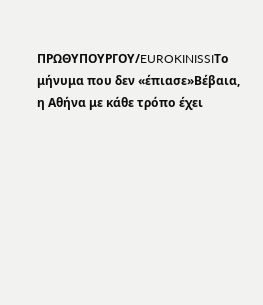ΠΡΩΘΥΠΟΥΡΓΟΥ/EUROKINISSIΤο μήνυμα που δεν «έπιασε»Βέβαια, η Αθήνα με κάθε τρόπο έχει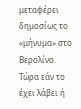μεταφέρει δημοσίως το «μήνυμα» στο Βερολίνο. Τώρα εάν το έχει λάβει ή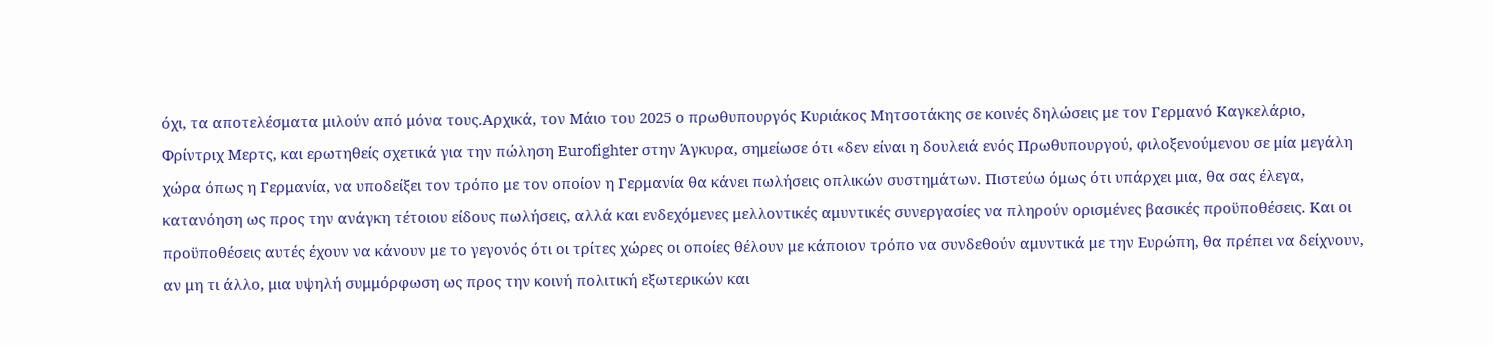όχι, τα αποτελέσματα μιλούν από μόνα τους.Αρχικά, τον Μάιο του 2025 ο πρωθυπουργός Κυριάκος Μητσοτάκης σε κοινές δηλώσεις με τον Γερμανό Καγκελάριο, Φρίντριχ Μερτς, και ερωτηθείς σχετικά για την πώληση Eurofighter στην Άγκυρα, σημείωσε ότι «δεν είναι η δουλειά ενός Πρωθυπουργού, φιλοξενούμενου σε μία μεγάλη χώρα όπως η Γερμανία, να υποδείξει τον τρόπο με τον οποίον η Γερμανία θα κάνει πωλήσεις οπλικών συστημάτων. Πιστεύω όμως ότι υπάρχει μια, θα σας έλεγα, κατανόηση ως προς την ανάγκη τέτοιου είδους πωλήσεις, αλλά και ενδεχόμενες μελλοντικές αμυντικές συνεργασίες να πληρούν ορισμένες βασικές προϋποθέσεις. Και οι προϋποθέσεις αυτές έχουν να κάνουν με το γεγονός ότι οι τρίτες χώρες οι οποίες θέλουν με κάποιον τρόπο να συνδεθούν αμυντικά με την Ευρώπη, θα πρέπει να δείχνουν, αν μη τι άλλο, μια υψηλή συμμόρφωση ως προς την κοινή πολιτική εξωτερικών και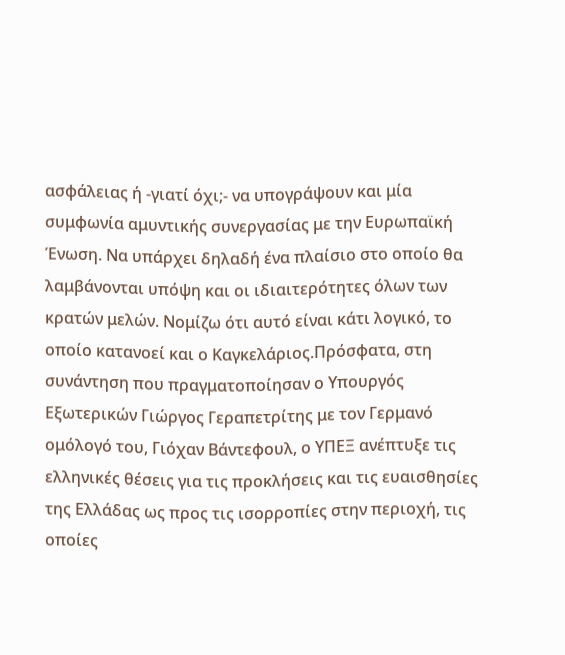ασφάλειας ή -γιατί όχι;- να υπογράψουν και μία συμφωνία αμυντικής συνεργασίας με την Ευρωπαϊκή Ένωση. Να υπάρχει δηλαδή ένα πλαίσιο στο οποίο θα λαμβάνονται υπόψη και οι ιδιαιτερότητες όλων των κρατών μελών. Νομίζω ότι αυτό είναι κάτι λογικό, το οποίο κατανοεί και ο Καγκελάριος.Πρόσφατα, στη συνάντηση που πραγματοποίησαν ο Υπουργός Εξωτερικών Γιώργος Γεραπετρίτης με τον Γερμανό ομόλογό του, Γιόχαν Βάντεφουλ, ο ΥΠΕΞ ανέπτυξε τις ελληνικές θέσεις για τις προκλήσεις και τις ευαισθησίες της Ελλάδας ως προς τις ισορροπίες στην περιοχή, τις οποίες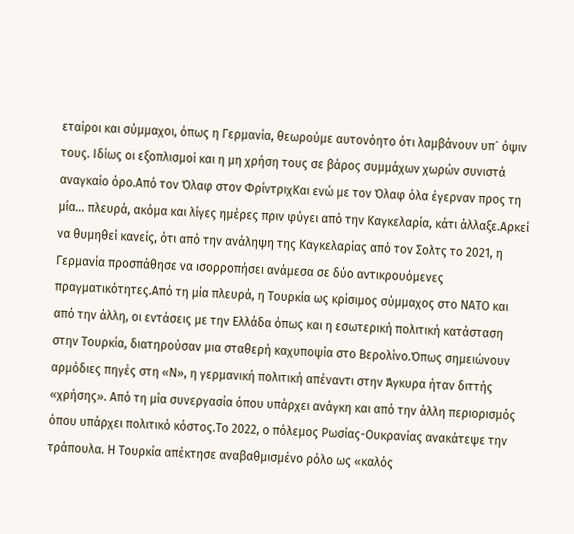εταίροι και σύμμαχοι, όπως η Γερμανία, θεωρούμε αυτονόητο ότι λαμβάνουν υπ´ όψιν τους. Ιδίως οι εξοπλισμοί και η μη χρήση τους σε βάρος συμμάχων χωρών συνιστά αναγκαίο όρο.Από τον Όλαφ στον ΦρίντριχΚαι ενώ με τον Όλαφ όλα έγερναν προς τη μία… πλευρά, ακόμα και λίγες ημέρες πριν φύγει από την Καγκελαρία, κάτι άλλαξε.Αρκεί να θυμηθεί κανείς, ότι από την ανάληψη της Καγκελαρίας από τον Σολτς το 2021, η Γερμανία προσπάθησε να ισορροπήσει ανάμεσα σε δύο αντικρουόμενες πραγματικότητες.Από τη μία πλευρά, η Τουρκία ως κρίσιμος σύμμαχος στο ΝΑΤΟ και από την άλλη, οι εντάσεις με την Ελλάδα όπως και η εσωτερική πολιτική κατάσταση στην Τουρκία, διατηρούσαν μια σταθερή καχυποψία στο Βερολίνο.Όπως σημειώνουν αρμόδιες πηγές στη «Ν», η γερμανική πολιτική απέναντι στην Άγκυρα ήταν διττής «χρήσης». Από τη μία συνεργασία όπου υπάρχει ανάγκη και από την άλλη περιορισμός όπου υπάρχει πολιτικό κόστος.Το 2022, ο πόλεμος Ρωσίας-Ουκρανίας ανακάτεψε την τράπουλα. Η Τουρκία απέκτησε αναβαθμισμένο ρόλο ως «καλός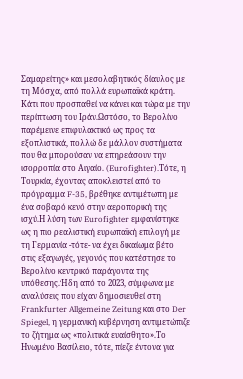Σαμαρείτης» και μεσολαβητικός δίαυλος με τη Μόσχα, από πολλά ευρωπαϊκά κράτη. Κάτι που προσπαθεί να κάνει και τώρα με την περίπτωση του Ιράν.Ωστόσο, το Βερολίνο παρέμεινε επιφυλακτικό ως προς τα εξοπλιστικά, πολλώ δε μάλλον συστήματα που θα μπορούσαν να επηρεάσουν την ισορροπία στο Αιγαίο. (Eurofighter).Τότε, η Τουρκία, έχοντας αποκλειστεί από το πρόγραμμα F-35, βρέθηκε αντιμέτωπη με ένα σοβαρό κενό στην αεροπορική της ισχύ.Η λύση των Eurofighter εμφανίστηκε ως η πιο ρεαλιστική ευρωπαϊκή επιλογή με τη Γερμανία -τότε- να έχει δικαίωμα βέτο στις εξαγωγές, γεγονός που κατέστησε το Βερολίνο κεντρικό παράγοντα της υπόθεσης.Ήδη από το 2023, σύμφωνα με αναλύσεις που είχαν δημοσιευθεί στη Frankfurter Allgemeine Zeitung και στο Der Spiegel, η γερμανική κυβέρνηση αντιμετώπιζε το ζήτημα ως «πολιτικά ευαίσθητο».Το Ηνωμένο Βασίλειο, τότε, πίεζε έντονα για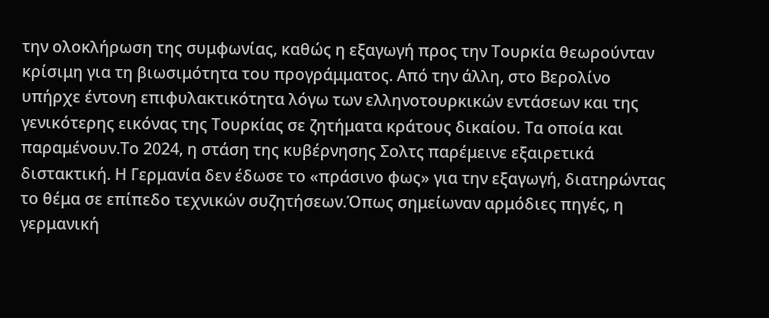την ολοκλήρωση της συμφωνίας, καθώς η εξαγωγή προς την Τουρκία θεωρούνταν κρίσιμη για τη βιωσιμότητα του προγράμματος. Από την άλλη, στο Βερολίνο υπήρχε έντονη επιφυλακτικότητα λόγω των ελληνοτουρκικών εντάσεων και της γενικότερης εικόνας της Τουρκίας σε ζητήματα κράτους δικαίου. Τα οποία και παραμένουν.Το 2024, η στάση της κυβέρνησης Σολτς παρέμεινε εξαιρετικά διστακτική. Η Γερμανία δεν έδωσε το «πράσινο φως» για την εξαγωγή, διατηρώντας το θέμα σε επίπεδο τεχνικών συζητήσεων.Όπως σημείωναν αρμόδιες πηγές, η γερμανική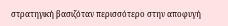στρατηγική βασιζόταν περισσότερο στην αποφυγή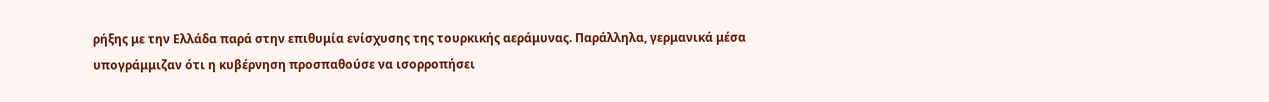ρήξης με την Ελλάδα παρά στην επιθυμία ενίσχυσης της τουρκικής αεράμυνας. Παράλληλα, γερμανικά μέσα υπογράμμιζαν ότι η κυβέρνηση προσπαθούσε να ισορροπήσει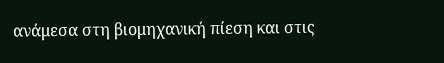ανάμεσα στη βιομηχανική πίεση και στις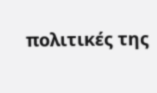πολιτικές της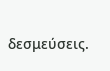δεσμεύσεις.